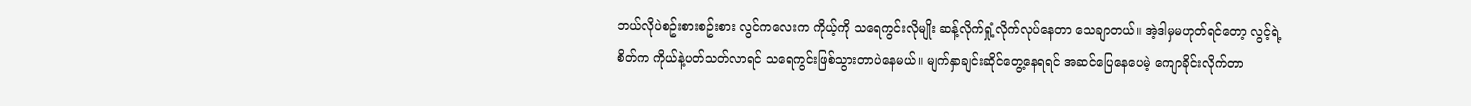ဘယ်လိုပဲစဥ်းစားစဥ်းစား လွင်ကလေးက ကိုယ့်ကို သရေကွင်းလိုမျိုး ဆန့်လိုက်ရှုံ့လိုက်လုပ်နေတာ သေချာတယ်။ အဲ့ဒါမှမဟုတ်ရင်တော့ လွင့်ရဲ့စိတ်က ကိုယ်နဲ့ပတ်သတ်လာရင် သရေကွင်းဖြစ်သွားတာပဲနေမယ်။ မျက်နှာချင်းဆိုင်တွေ့နေရရင် အဆင်ပြေနေပေမဲ့ ကျောခိုင်းလိုက်တာ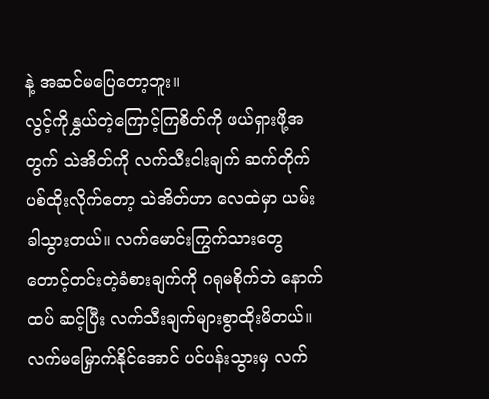နဲ့ အဆင်မပြေတော့ဘူး။
လွင့်ကိုနွှယ်တဲ့ကြောင့်ကြစိတ်ကို ဖယ်ရှားဖို့အတွက် သဲအိတ်ကို လက်သီးငါးချက် ဆက်တိုက်ပစ်ထိုးလိုက်တော့ သဲအိတ်ဟာ လေထဲမှာ ယမ်းခါသွားတယ်။ လက်မောင်းကြွက်သားတွေ တောင့်တင်းတဲ့ခံစားချက်ကို ဂရုမစိုက်ဘဲ နောက်ထပ် ဆင့်ပြီး လက်သီးချက်များစွာထိုးမိတယ်။ လက်မမြှောက်နိုင်အောင် ပင်ပန်းသွားမှ လက်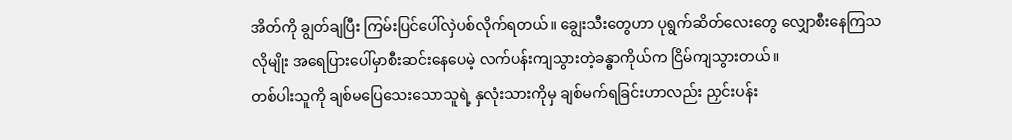အိတ်ကို ချွတ်ချပြီး ကြမ်းပြင်ပေါ်လှဲပစ်လိုက်ရတယ်။ ချွေးသီးတွေဟာ ပုရွက်ဆိတ်လေးတွေ လျှောစီးနေကြသလိုမျိုး အရေပြားပေါ်မှာစီးဆင်းနေပေမဲ့ လက်ပန်းကျသွားတဲ့ခန္ဓာကိုယ်က ငြိမ်ကျသွားတယ်။
တစ်ပါးသူကို ချစ်မပြေသေးသောသူရဲ့ နှလုံးသားကိုမှ ချစ်မက်ရခြင်းဟာလည်း ညှင်းပန်း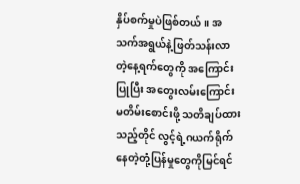နှိပ်စက်မှုပဲဖြစ်တယ်။ အသက်အရွယ်နဲ့ဖြတ်သန်းလာတဲ့နေ့ရက်တွေကို အကြောင်းပြုပြီး အတွေးလမ်းကြောင်း မတိမ်းစောင်းဖို့ သတိချပ်ထားသည့်တိုင် လွင့်ရဲ့ဂယက်ရိုက်နေတဲ့တုံ့ပြန်မှုတွေကိုမြင်ရင်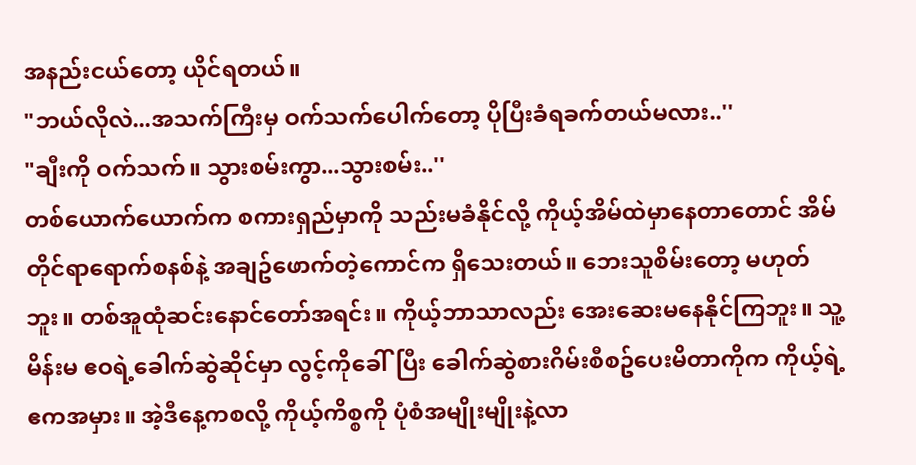အနည်းငယ်တော့ ယိုင်ရတယ်။
"ဘယ်လိုလဲ...အသက်ကြီးမှ ဝက်သက်ပေါက်တော့ ပိုပြီးခံရခက်တယ်မလား..''
"ချီးကို ဝက်သက်။ သွားစမ်းကွာ...သွားစမ်း..''
တစ်ယောက်ယောက်က စကားရှည်မှာကို သည်းမခံနိုင်လို့ ကိုယ့်အိမ်ထဲမှာနေတာတောင် အိမ်တိုင်ရာရောက်စနစ်နဲ့ အချဥ်ဖောက်တဲ့ကောင်က ရှိသေးတယ်။ ဘေးသူစိမ်းတော့ မဟုတ်ဘူး။ တစ်အူထုံဆင်းနောင်တော်အရင်း။ ကိုယ့်ဘာသာလည်း အေးဆေးမနေနိုင်ကြဘူး။ သူ့မိန်းမ ဧဝရဲ့ခေါက်ဆွဲဆိုင်မှာ လွင့်ကိုခေါ်ပြီး ခေါက်ဆွဲစားဂိမ်းစီစဥ်ပေးမိတာကိုက ကိုယ့်ရဲ့ဧကအမှား။ အဲ့ဒီနေ့ကစလို့ ကိုယ့်ကိစ္စကို ပုံစံအမျိုးမျိုးနဲ့လာ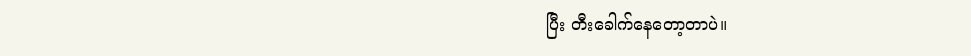ပြီး တီးခေါက်နေတော့တာပဲ။